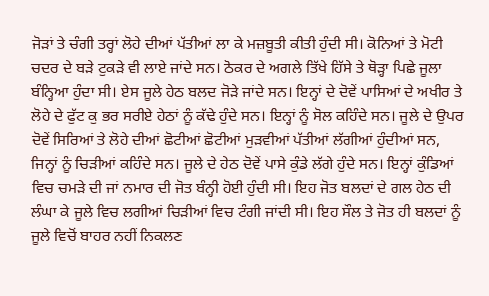ਜੋੜਾਂ ਤੇ ਚੰਗੀ ਤਰ੍ਹਾਂ ਲੋਹੇ ਦੀਆਂ ਪੱਤੀਆਂ ਲਾ ਕੇ ਮਜ਼ਬੂਤੀ ਕੀਤੀ ਹੁੰਦੀ ਸੀ। ਕੋਨਿਆਂ ਤੇ ਮੋਟੀ ਚਦਰ ਦੇ ਬੜੇ ਟੁਕੜੇ ਵੀ ਲਾਏ ਜਾਂਦੇ ਸਨ। ਠੋਕਰ ਦੇ ਅਗਲੇ ਤਿੱਖੇ ਹਿੱਸੇ ਤੇ ਥੋੜ੍ਹਾ ਪਿਛੇ ਜੂਲਾ ਬੰਨ੍ਹਿਆ ਹੁੰਦਾ ਸੀ। ਏਸ ਜੂਲੇ ਹੇਠ ਬਲਦ ਜੋੜੇ ਜਾਂਦੇ ਸਨ। ਇਨ੍ਹਾਂ ਦੇ ਦੋਵੇਂ ਪਾਸਿਆਂ ਦੇ ਅਖੀਰ ਤੇ ਲੋਹੇ ਦੇ ਫੁੱਟ ਕੁ ਭਰ ਸਰੀਏ ਹੇਠਾਂ ਨੂੰ ਕੱਢੇ ਹੁੰਦੇ ਸਨ। ਇਨ੍ਹਾਂ ਨੂੰ ਸੋਲ ਕਹਿੰਦੇ ਸਨ। ਜੂਲੇ ਦੇ ਉਪਰ ਦੋਵੇਂ ਸਿਰਿਆਂ ਤੇ ਲੋਹੇ ਦੀਆਂ ਛੋਟੀਆਂ ਛੋਟੀਆਂ ਮੁੜਵੀਆਂ ਪੱਤੀਆਂ ਲੱਗੀਆਂ ਹੁੰਦੀਆਂ ਸਨ, ਜਿਨ੍ਹਾਂ ਨੂੰ ਚਿੜੀਆਂ ਕਹਿੰਦੇ ਸਨ। ਜੂਲੇ ਦੇ ਹੇਠ ਦੋਵੇਂ ਪਾਸੇ ਕੁੰਡੇ ਲੱਗੇ ਹੁੰਦੇ ਸਨ। ਇਨ੍ਹਾਂ ਕੁੰਡਿਆਂ ਵਿਚ ਚਮੜੇ ਦੀ ਜਾਂ ਨਮਾਰ ਦੀ ਜੋਤ ਬੰਨ੍ਹੀ ਹੋਈ ਹੁੰਦੀ ਸੀ। ਇਹ ਜੋਤ ਬਲਦਾਂ ਦੇ ਗਲ ਹੇਠ ਦੀ ਲੰਘਾ ਕੇ ਜੂਲੇ ਵਿਚ ਲਗੀਆਂ ਚਿੜੀਆਂ ਵਿਚ ਟੰਗੀ ਜਾਂਦੀ ਸੀ। ਇਹ ਸੌਲ ਤੇ ਜੋਤ ਹੀ ਬਲਦਾਂ ਨੂੰ ਜੂਲੇ ਵਿਚੋਂ ਬਾਹਰ ਨਹੀਂ ਨਿਕਲਣ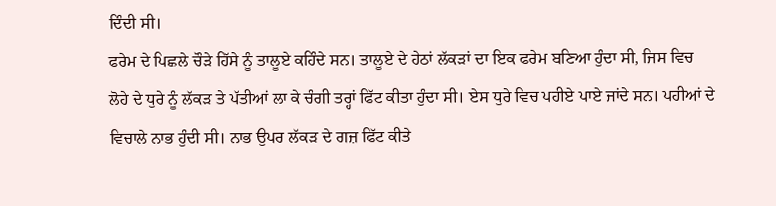ਦਿੰਦੀ ਸੀ।
ਫਰੇਮ ਦੇ ਪਿਛਲੇ ਚੌੜੇ ਹਿੱਸੇ ਨੂੰ ਤਾਲੂਏ ਕਹਿੰਦੇ ਸਨ। ਤਾਲੂਏ ਦੇ ਹੇਠਾਂ ਲੱਕੜਾਂ ਦਾ ਇਕ ਫਰੇਮ ਬਣਿਆ ਹੁੰਦਾ ਸੀ, ਜਿਸ ਵਿਚ ਲੋਹੇ ਦੇ ਧੁਰੇ ਨੂੰ ਲੱਕੜ ਤੇ ਪੱਤੀਆਂ ਲਾ ਕੇ ਚੰਗੀ ਤਰ੍ਹਾਂ ਫਿੱਟ ਕੀਤਾ ਹੁੰਦਾ ਸੀ। ਏਸ ਧੁਰੇ ਵਿਚ ਪਹੀਏ ਪਾਏ ਜਾਂਦੇ ਸਨ। ਪਹੀਆਂ ਦੇ ਵਿਚਾਲੇ ਨਾਭ ਹੁੰਦੀ ਸੀ। ਨਾਭ ਉਪਰ ਲੱਕੜ ਦੇ ਗਜ਼ ਫਿੱਟ ਕੀਤੇ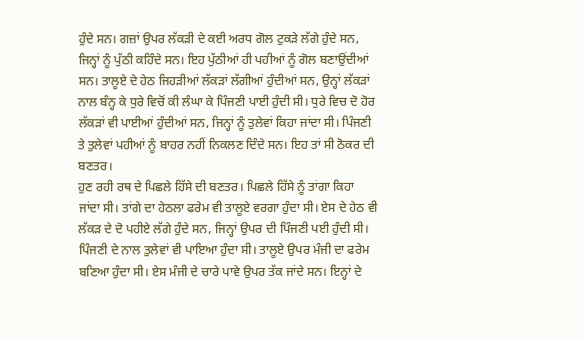ਹੁੰਦੇ ਸਨ। ਗਜ਼ਾਂ ਉਪਰ ਲੱਕੜੀ ਦੇ ਕਈ ਅਰਧ ਗੋਲ ਟੁਕੜੇ ਲੱਗੇ ਹੁੰਦੇ ਸਨ, ਜਿਨ੍ਹਾਂ ਨੂੰ ਪੁੱਠੀ ਕਹਿੰਦੇ ਸਨ। ਇਹ ਪੁੱਠੀਆਂ ਹੀ ਪਹੀਆਂ ਨੂੰ ਗੋਲ ਬਣਾਉਂਦੀਆਂ ਸਨ। ਤਾਲੂਏ ਦੇ ਹੇਠ ਜਿਹੜੀਆਂ ਲੱਕੜਾਂ ਲੱਗੀਆਂ ਹੁੰਦੀਆਂ ਸਨ, ਉਨ੍ਹਾਂ ਲੱਕੜਾਂ ਨਾਲ ਬੰਨ੍ਹ ਕੇ ਧੁਰੇ ਵਿਚੋਂ ਕੀ ਲੰਘਾ ਕੇ ਪਿੰਜਣੀ ਪਾਈ ਹੁੰਦੀ ਸੀ। ਧੁਰੇ ਵਿਚ ਦੋ ਹੋਰ ਲੱਕੜਾਂ ਵੀ ਪਾਈਆਂ ਹੁੰਦੀਆਂ ਸਨ, ਜਿਨ੍ਹਾਂ ਨੂੰ ਤੁਲੇਵਾਂ ਕਿਹਾ ਜਾਂਦਾ ਸੀ। ਪਿੰਜਣੀ ਤੇ ਤੁਲੇਵਾਂ ਪਹੀਆਂ ਨੂੰ ਬਾਹਰ ਨਹੀਂ ਨਿਕਲਣ ਦਿੰਦੇ ਸਨ। ਇਹ ਤਾਂ ਸੀ ਠੋਕਰ ਦੀ ਬਣਤਰ।
ਹੁਣ ਰਹੀ ਰਥ ਦੇ ਪਿਛਲੇ ਹਿੱਸੇ ਦੀ ਬਣਤਰ। ਪਿਛਲੇ ਹਿੱਸੇ ਨੂੰ ਤਾਂਗਾ ਕਿਹਾ ਜਾਂਦਾ ਸੀ। ਤਾਂਗੇ ਦਾ ਹੇਠਲਾ ਫਰੇਮ ਵੀ ਤਾਲੂਏ ਵਰਗਾ ਹੁੰਦਾ ਸੀ। ਏਸ ਦੇ ਹੇਠ ਵੀ ਲੱਕੜ ਦੇ ਦੋ ਪਹੀਏ ਲੱਗੇ ਹੁੰਦੇ ਸਨ, ਜਿਨ੍ਹਾਂ ਉਪਰ ਦੀ ਪਿੰਜਣੀ ਪਈ ਹੁੰਦੀ ਸੀ। ਪਿੰਜਣੀ ਦੇ ਨਾਲ ਤੁਲੇਵਾਂ ਵੀ ਪਾਇਆ ਹੁੰਦਾ ਸੀ। ਤਾਲੂਏ ਉਪਰ ਮੰਜੀ ਦਾ ਫਰੇਮ ਬਣਿਆ ਹੁੰਦਾ ਸੀ। ਏਸ ਮੰਜੀ ਦੇ ਚਾਰੇ ਪਾਵੇ ਉਪਰ ਤੱਕ ਜਾਂਦੇ ਸਨ। ਇਨ੍ਹਾਂ ਦੇ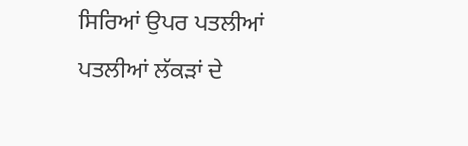ਸਿਰਿਆਂ ਉਪਰ ਪਤਲੀਆਂ ਪਤਲੀਆਂ ਲੱਕੜਾਂ ਦੇ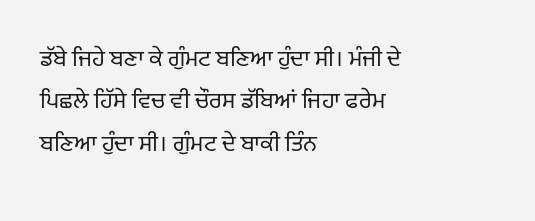ਡੱਬੇ ਜਿਹੇ ਬਣਾ ਕੇ ਗੁੰਮਟ ਬਣਿਆ ਹੁੰਦਾ ਸੀ। ਮੰਜੀ ਦੇ ਪਿਛਲੇ ਹਿੱਸੇ ਵਿਚ ਵੀ ਚੌਰਸ ਡੱਬਿਆਂ ਜਿਹਾ ਫਰੇਮ ਬਣਿਆ ਹੁੰਦਾ ਸੀ। ਗੁੰਮਟ ਦੇ ਬਾਕੀ ਤਿੰਨ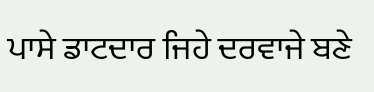ਪਾਸੇ ਡਾਟਦਾਰ ਜਿਹੇ ਦਰਵਾਜੇ ਬਣੇ